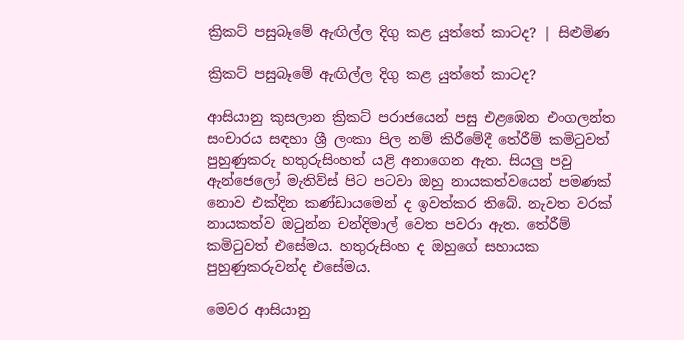ක්‍රිකට් පසුබෑමේ ඇඟිල්ල දිගු කළ යුත්තේ කාටද? | සිළුමිණ

ක්‍රිකට් පසුබෑමේ ඇඟිල්ල දිගු කළ යුත්තේ කාටද?

ආසියානු කුසලාන ක්‍රිකට් පරාජයෙන් පසු එළඹෙන එංගලන්ත සංචාරය සඳහා ශ්‍රී ලංකා පිල නම් කිරීමේදී තේරීම් කමිටුවත් පුහුණුකරු හතුරුසිංහත් යළි අනාගෙන ඇත. සියලු පවු ඇන්ජෙලෝ මැතිව්ස් පිට පටවා ඔහු නායකත්වයෙන් පමණක් නොව එක්දින කණ්ඩායමෙන් ද ඉවත්කර තිබේ. නැවත වරක් නායකත්ව ඔටුන්න චන්දිමාල් වෙත පවරා ඇත. තේරීම් කමිටුවත් එසේමය. හතුරුසිංහ ද ඔහුගේ සහායක පුහුණුකරුවන්ද එසේමය.

මෙවර ආසියානු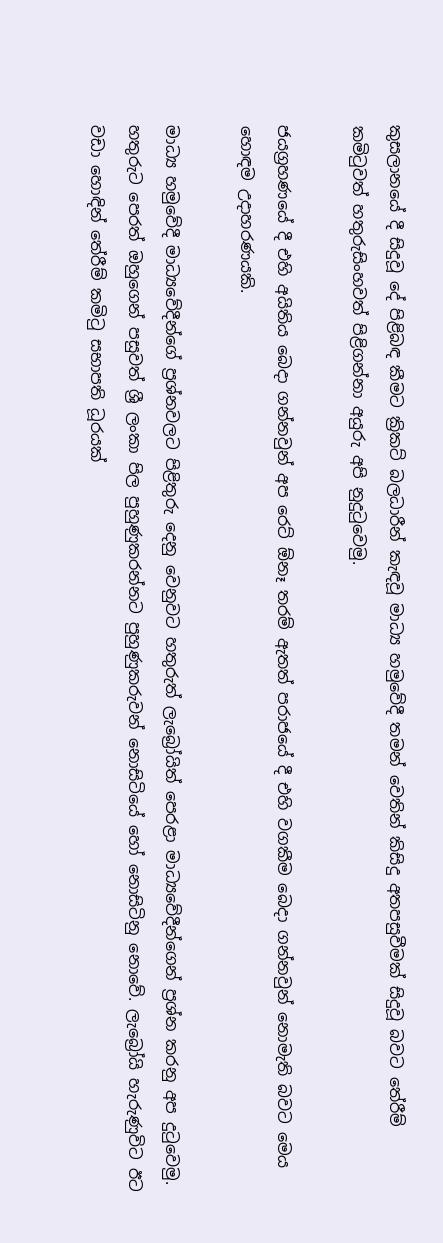කුසලානයේ දී සිදුවූ දේ පිළිබඳ කීමට ක්‍රිකට් බලධාරීන් කැඳවූ මාධ්‍ය හමුවේදී තමන් වෙතින් කිසිදු අතපසුවීමක් සිදුවූ බවට තේරීම් කමිටුවත් හතුරුසිංහවත් පිළිගන්නා අයුරු අපි නුදුටුවෙමු.

ජයග්‍රහණයේ දී එහි අයිතිය බෙදා ‍ගන්නවුන් අප ර‍ෙට් ඕනෑ තරම් ඇතත් පරාජයේ දී එහි වගකීම බෙදා ගන්නවුන් නොමැති බවට මෙය හොඳම උදාහරණයකි.

මාධ්‍ය හමුවේදී මාධ්‍යවේදීන්ගේ ප්‍රශ්නවලට පිළිතුරු දෙනු වෙනුවට හතුරුත් ලැබ්‍රෝයිත් පෙරළා මාධ්‍යවේදීන්ගෙන් ප්‍රශ්න කරනු අප දුටුවෙමු. හතුරුට පෙරත් ඔහුගෙන් පසුවත් ශ්‍රී ලංකා පිල පුහුණුකරන්නට පුහුණුකරුවන් නොසිටියේ හෝ නොසිටිනු නොවේ‍. ලැබ්‍රෝයි හැරුණුවිට ඊට වඩා හොඳින් තේරීම් කමිටු සභාපති ධූරයක්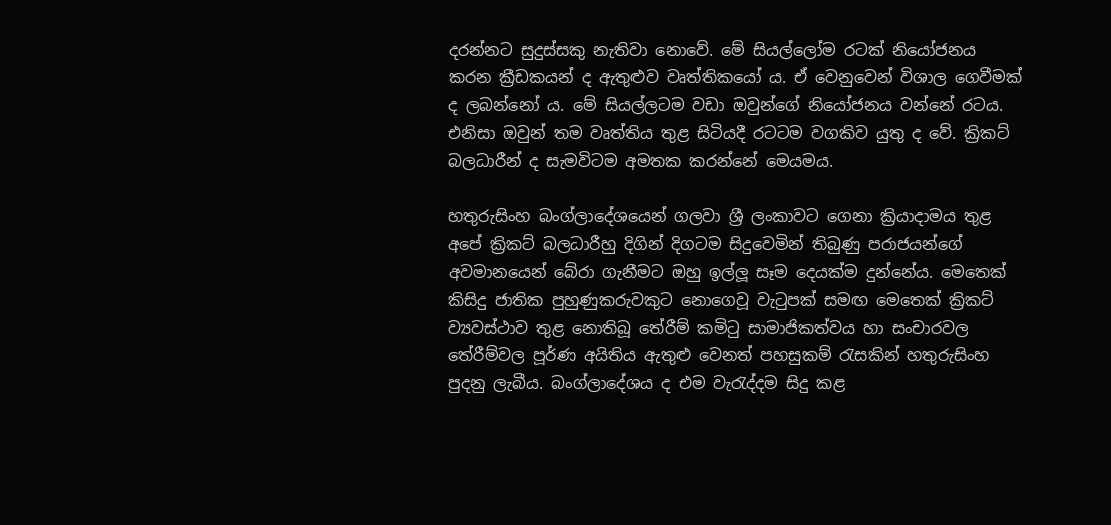දරන්නට සුදුස්සකු නැතිවා නොවේ. මේ සියල්ලෝම රටක් නියෝජනය කරන ක්‍රීඩකයන් ද ඇතුළුව වෘත්තිකයෝ ය. ඒ වෙනුවෙන් විශාල ගෙවීමක් ද ලබන්නෝ ය. මේ සියල්ලටම වඩා ඔවුන්ගේ නියෝජනය වන්නේ රටය. එනිසා ඔවුන් තම වෘත්තිය තුළ සිටියදී රටටම වගකිව යුතු ද වේ. ක්‍රිකට් බලධාරීන් ද සැමවිටම අමතක කරන්නේ මෙයමය.

හතුරුසිංහ බංග්ලාදේශයෙන් ගලවා ශ්‍රී ලංකාවට ගෙනා ක්‍රියාදාමය තුළ අපේ ක්‍රිකට් බලධාරීහු දිගින් දිගටම සිදුවෙමින් තිබුණු පරාජයන්ගේ අවමානයෙන් බේරා ගැනීමට ඔහු ඉල්ලූ සෑම දෙයක්ම දුන්නේය. මෙතෙක් කිසිදු ජාතික පුහුණුකරුවකුට නොගෙවූ වැටුපක් සමඟ මෙතෙක් ක්‍රිකට් ව්‍යවස්ථාව තුළ ‍නොතිබූ තේරීම් කමිටු සාමාජිකත්වය හා සංචාරවල තේරීම්වල පූර්ණ අයිතිය ඇතුළු වෙනත් පහසුකම් රැසකින් හතුරුසිංහ පුදනු ලැබීය. බංග්ලාදේශය ද එම වැරැද්දම සිදු කළ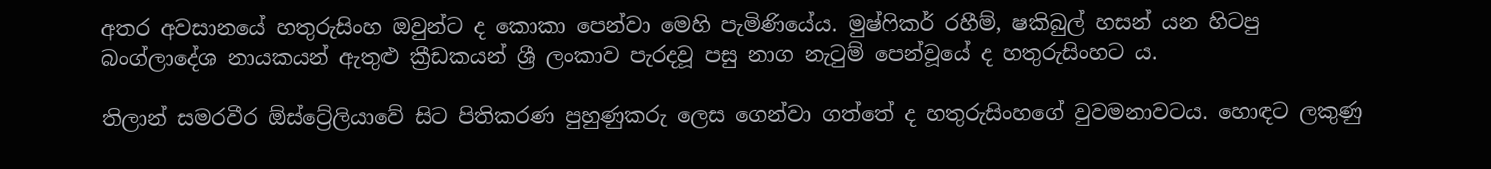අතර අවසානයේ හතුරුසිංහ ඔවුන්ට ද කොකා පෙන්වා මෙහි පැමිණියේය. මුෂ්‍ෆිකර් රහීම්, ෂකිබුල් හසන් යන හිටපු බංග්ලාදේශ නායකයන් ඇතුළු ක්‍රීඩකයන් ශ්‍රී ලංකාව පැරදවූ පසු නාග නැටුම් පෙන්වූයේ ද හතුරුසිංහට ය.

තිලාන් සමරවීර ඕස්ට්‍රේලියාවේ සිට පිතිකරණ පුහුණුකරු ලෙස ගෙන්වා ගත්තේ ද හතුරුසිංහගේ වුවමනාවටය. හොඳට ලකුණු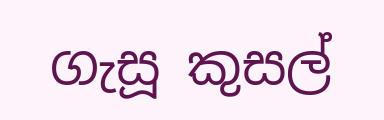ගැසූ කුසල්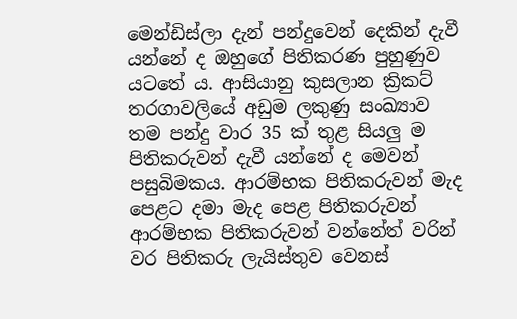මෙන්ඩිස්ලා දැන් පන්දුවෙන් දෙකින් දැවී යන්නේ ද ඔහුගේ පිතිකරණ පුහුණුව යටතේ ය. ආසියානු කුසලාන ක්‍රිකට් තරගාවලියේ අඩුම ලකුණු සංඛ්‍යාව තම පන්දු වාර 35 ක් තුළ සියලු ම පිතිකරුවන් දැවී යන්නේ ද මෙවන් පසුබිමකය. ආරම්භක පිතිකරුවන් මැද පෙළට දමා මැද පෙළ පිතිකරුවන් ආරම්භක පිතිකරුවන් වන්නේත් වරින් වර පිතිකරු ලැයිස්තුව වෙනස්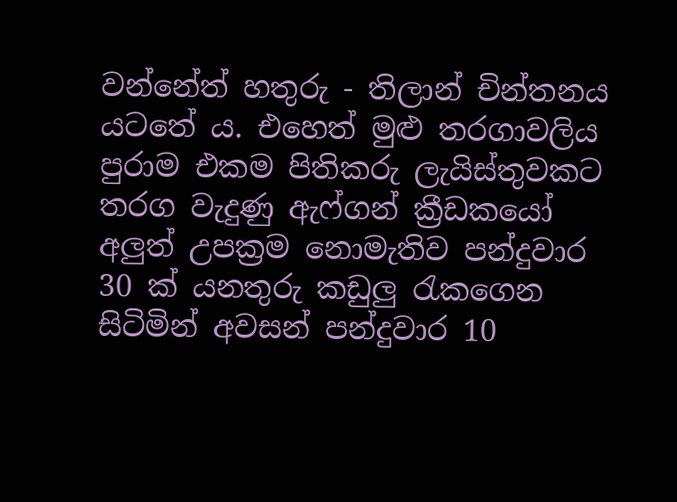වන්නේත් හතුරු - තිලාන් චින්තනය යටතේ ය‍. එහෙත් මුළු තරගාවලිය පුරාම එකම පිතිකරු ලැයිස්තුවකට තරග වැදුණු ඇෆ්ගන් ක්‍රීඩකයෝ අලුත් උපක්‍රම නොමැතිව පන්දුවාර 30 ක් යනතුරු කඩුලු රැ‍කගෙන සිටිමින් අවසන් පන්දුවාර 10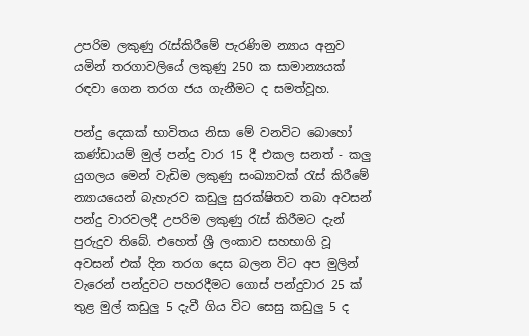උපරිම ලකුණු රැස්කිරීමේ පැරණිම න්‍යාය අනුව යමින් තරගාවලියේ ලකුණු 250 ක සාමාන්‍ය‍යක් රඳවා ගෙන තරග ජය ගැනීමට ද සමත්වූහ.

පන්දු දෙකක් භාවිතය නිසා මේ වනවිට බොහෝ කණ්ඩායම් මුල් පන්දු වාර 15 දී එකල සනත් - කලු යුගලය මෙන් වැඩිම ලකුණු සංඛ්‍යාවක් රැස් කිරීමේ න්‍යායයෙන් බැහැරව කඩුලු සුරක්ෂිතව තබා අවසන් පන්දු වාරවලදී උපරිම ලකුණු රැස් කිරීමට දැන් පුරුදුව තිබේ. එහෙත් ශ්‍රී ලංකාව සහභාගි වූ අවසන් එක් දින තරග දෙස බලන විට අප මුලින් වැරෙන් පන්දුවට පහරදීමට ගොස් පන්දුවාර 25 ක් තුළ මුල් කඩුලු 5 දැවී ගිය විට සෙසු කඩුලු 5 ද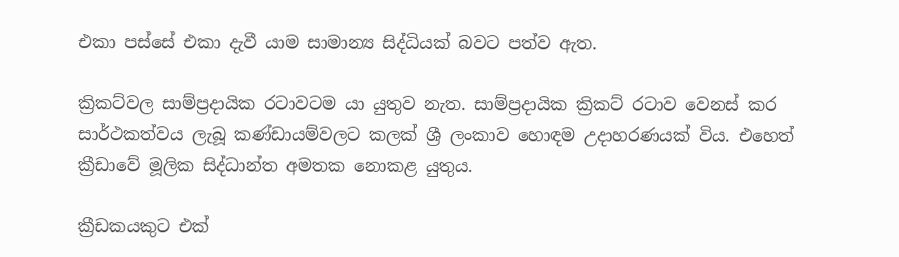එකා පස්සේ එකා දැවී යාම සාමාන්‍ය සිද්ධියක් බවට පත්ව ඇත.

ක්‍රිකට්වල සාම්ප්‍රදායික රටාවටම යා යුතුව නැත. සාම්ප්‍රදායික ක්‍රිකට් රටාව වෙනස් කර සාර්ථකත්වය ලැබූ කණ්ඩායම්වලට කලක් ශ්‍රී ලංකාව හොඳම උදාහරණයක් විය. එහෙත් ක්‍රීඩාවේ මූලික සිද්ධාන්ත අමතක නොකළ යුතුය.

ක්‍රීඩකයකුට එක්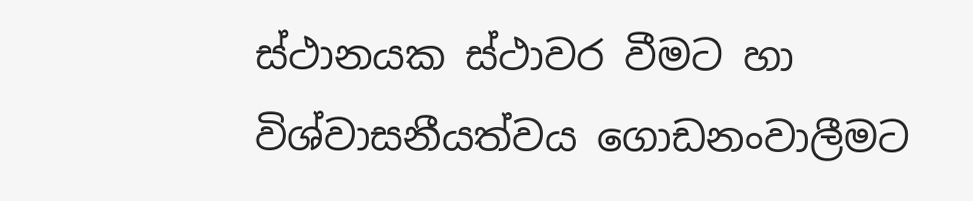ස්ථානයක ස්ථාවර වීමට හා විශ්වාසනීයත්වය ගොඩනංවාලීමට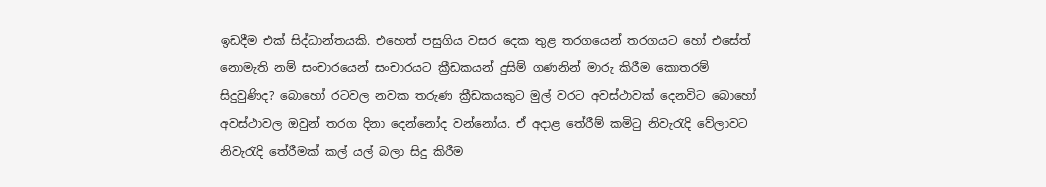ඉඩදීම එක් සිද්ධාන්තයකි. එහෙත් පසුගිය වසර දෙක තුළ තරගයෙන් තරගයට හෝ එසේත් නොමැති නම් සංචාරයෙන් සංචාරයට ක්‍රීඩකයන් දුසිම් ගණනින් මාරු කිරීම කොතරම් සිදුවුණිද? බොහෝ රටවල නවක තරුණ ක්‍රීඩකයකුට මුල් වරට අවස්ථාවක් දෙනවිට බොහෝ අවස්ථාවල ඔවුන් තරග දිනා දෙන්නෝද වන්නෝය. ඒ අදාළ තේරීම් කමිටු නිවැරැදි වේලාවට නිවැරැදි තේරීමක් කල් යල් බලා සිදු කිරීම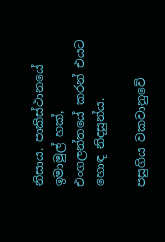නිසාය. පාකිස්ථානයේ ඉමාමුල් හක්, එංගලන්තයේ කරන් එයට හොඳ නිදසුන්ය.

පසුගිය වකවානුවේ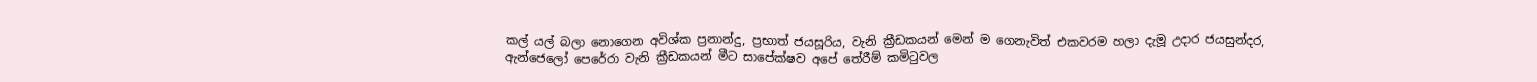කල් යල් බලා නොගෙන අවිශ්ක ප්‍රනාන්දු, ප්‍රභාත් ජයසූරිය, වැනි ක්‍රීඩකයන් මෙන් ම ගෙනැවිත් එකවරම හලා දැමූ උදාර ජයසුන්දර, ඇන්ජෙලෝ පෙරේරා වැනි ක්‍රීඩකයන් මීට සාපේක්ෂව අපේ තේරීම් කමිටුවල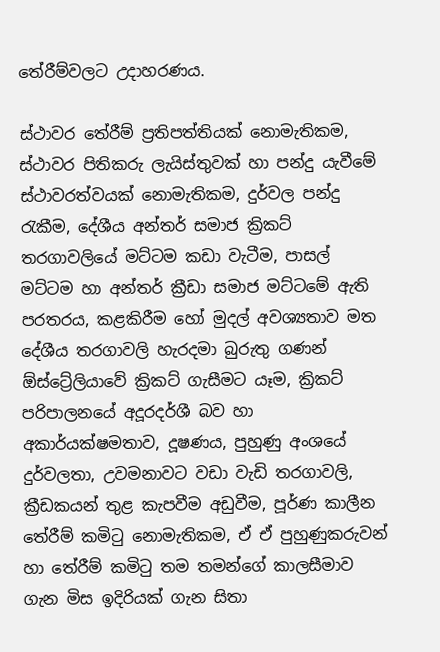තේරීම්වලට උදාහරණය.

ස්ථාවර තේරීම් ප්‍රතිපත්තියක් නොමැතිකම, ස්ථාවර පිතිකරු ලැයිස්තුවක් හා පන්දු යැවීමේ ස්ථාවරත්වයක් නොමැතිකම, දුර්වල පන්දු රැකීම, දේශීය අන්තර් සමාජ ක්‍රිකට් තරගාවලියේ මට්ටම කඩා වැටීම, පාසල් මට්ටම හා අන්තර් ක්‍රීඩා සමාජ මට්ටමේ ඇති පරතරය, කළකිරීම හෝ මුදල් අවශ්‍යතාව මත දේශීය තරගාවලි හැරදමා බුරුතු ගණන් ඕස්ට්‍රේලියාවේ ක්‍රිකට් ගැසීමට යෑම, ක්‍රිකට් පරිපාලනයේ අදූරදර්ශී බව හා අකාර්යක්ෂමතාව, දූෂණය, පුහුණු අංශයේ දුර්වලතා, උවමනාවට වඩා වැඩි තරගාවලි, ක්‍රීඩකයන් තුළ කැපවීම අඩුවීම, පූර්ණ කාලීන තේරීම් කමිටු නොමැතිකම, ඒ ඒ පුහුණුකරුවන් හා තේරීම් කමිටු තම තමන්ගේ කාලසීමාව ගැන මිස ඉදිරියක් ගැන සිතා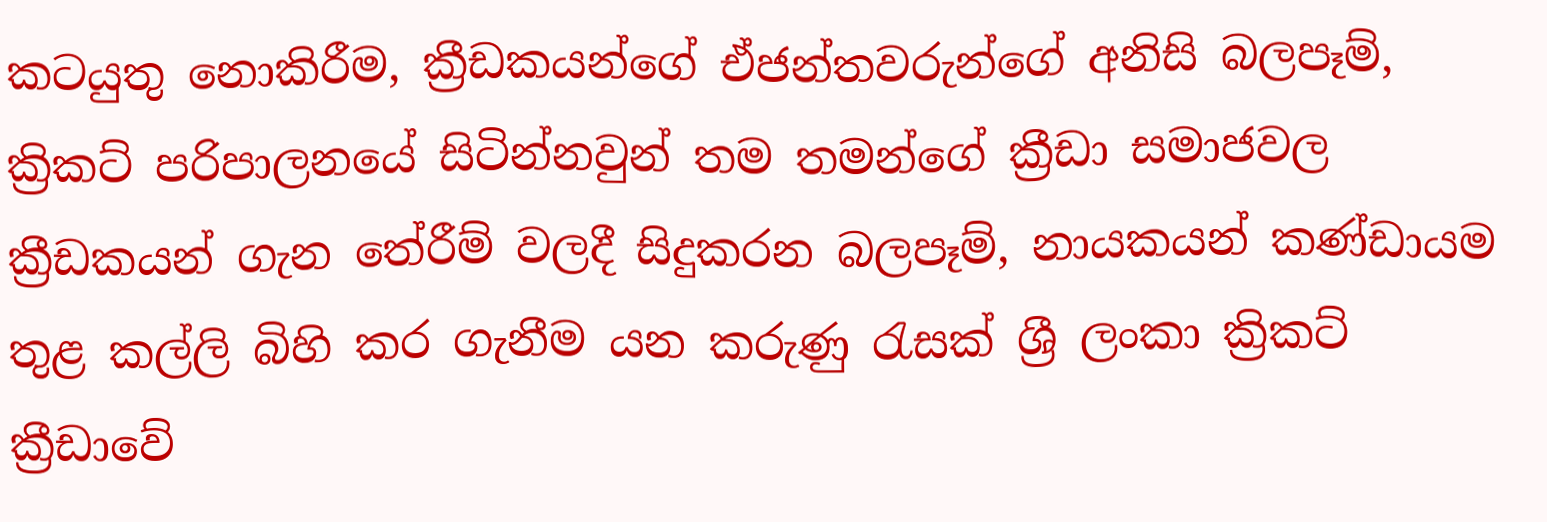කටයුතු නොකිරීම, ක්‍රීඩකයන්ගේ ඒජන්තවරුන්ගේ අනිසි බලපෑම්, ක්‍රිකට් පරිපාලන‍යේ සිටින්නවුන් තම තමන්ගේ ක්‍රීඩා සමාජවල ක්‍රීඩකයන් ගැන තේරීම් වලදී සිදුකරන බලපෑම්, නායකයන් කණ්ඩායම තුළ කල්ලි බිහි කර ගැනීම යන කරුණු රැසක් ශ්‍රී ලංකා ක්‍රිකට් ක්‍රීඩාවේ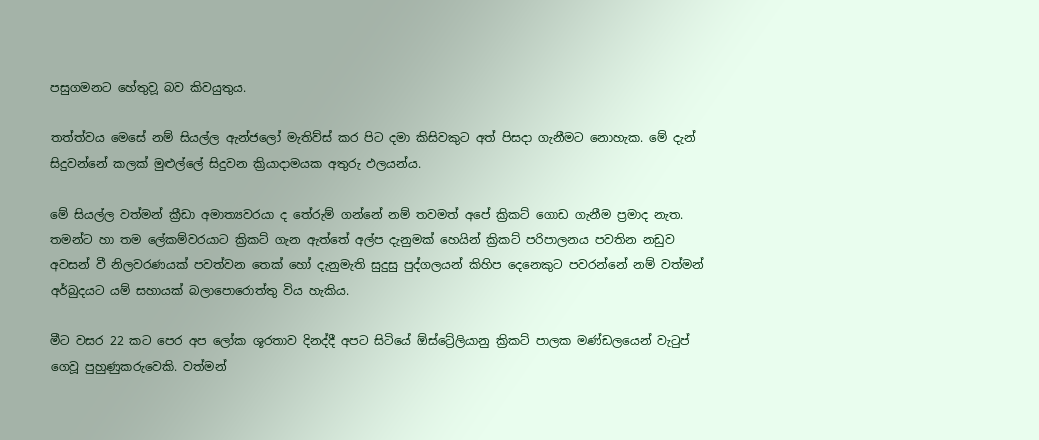පසුගමනට හේතුව‍ූ බව කිවයුතුය.

තත්ත්වය මෙසේ නම් සියල්ල ඇන්ජලෝ මැතිව්ස් කර පිට දමා කිසිවකුට අත් පිසදා ගැනීමට නොහැක. මේ දැන් සිදුවන්නේ කලක් මුළුල්ලේ සිදුවන ක්‍රියාදාමයක අතුරු ඵලයන්ය.

මේ සියල්ල වත්මන් ක්‍රීඩා අමාත්‍යවරයා ද තේරුම් ගන්නේ නම් තවමත් අපේ ක්‍රිකට් ගොඩ ගැනීම ප්‍රමාද නැත. තමන්ට හා තම ලේකම්වරයාට ක්‍රිකට් ගැන ඇත්තේ අල්ප දැනුමක් හෙයින් ක්‍රිකට් පරිපාලනය පවතින නඩුව අවසන් වී නිලවරණයක් පවත්වන තෙක් හෝ දැනුමැති සුදුසු පුද්ගලයන් කිහිප දෙනෙකුට පවරන්නේ නම් වත්මන් අර්බුදයට යම් සහායක් බලාපොරොත්තු විය හැකිය.

මීට වසර 22 කට පෙර අප ලෝක ශූරතාව දිනද්දී අපට සිටියේ ඕස්ට්‍රේලියානු ක්‍රිකට් පාලක මණ්ඩලයෙන් වැටුප් ගෙවූ පුහුණුකරුවෙකි. වත්මන්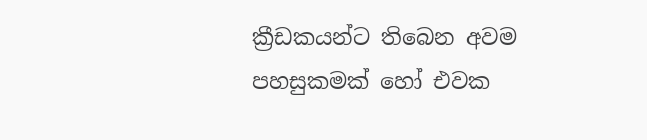ක්‍රීඩකයන්ට තිබෙන අවම පහසුකමක් ‍හෝ එවක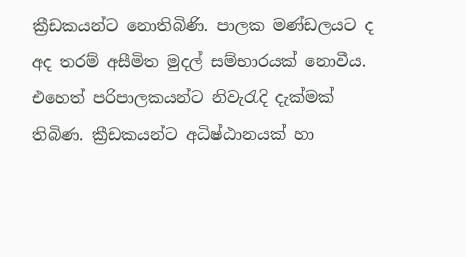ක්‍රීඩකයන්ට නොතිබිණි. පාලක මණ්ඩලයට ද අද තරම් අසීමිත මුදල් සම්භාරයක් නොවීය. එහෙත් පරිපාලකයන්ට නිවැරැදි දැක්මක් තිබිණ. ක්‍රීඩකයන්ට අධිෂ්ඨානයක් හා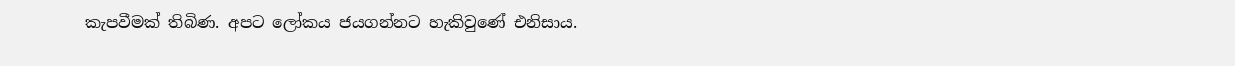කැපවීමක් තිබිණ. අපට ලෝකය ජයගන්නට හැකිවුණේ එනිසාය.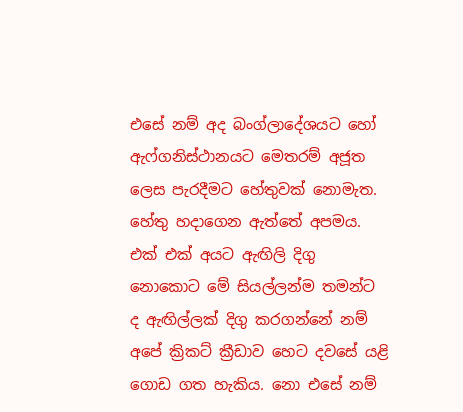එසේ නම් අද බංග්ලාදේශයට හෝ ඇෆ්ගනිස්ථානයට මෙතරම් අජූත ලෙස පැරදීමට හේතුවක් නොමැත. හේතු හදාගෙන ඇත්තේ අපමය. එක් එක් අයට ඇඟිලි දිගු නොකොට මේ සියල්‍ලන්ම තමන්ට ද ඇඟිල්ලක් දිගු කරගන්නේ නම් අපේ ක්‍රිකට් ක්‍රීඩාව හෙට දවසේ යළි ගොඩ ගත හැකිය. නො එසේ නම්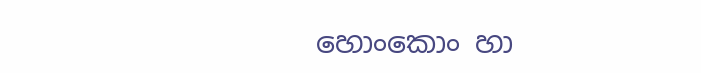හොංකොං හා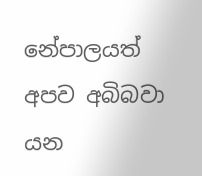නේපාලයත් අපව අබිබවා යන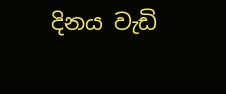දිනය වැඩි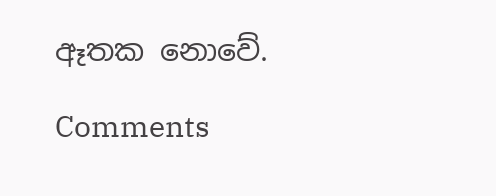ඈතක නොවේ.

Comments